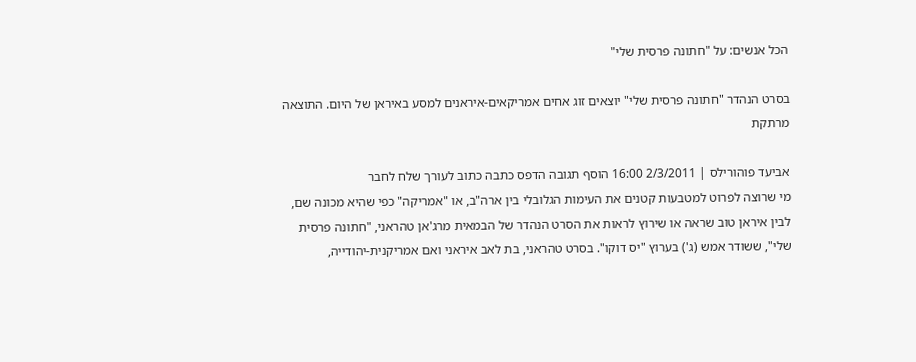הכל אנשים: על "חתונה פרסית שלי"

בסרט הנהדר "חתונה פרסית שלי" יוצאים זוג אחים אמריקאים-איראנים למסע באיראן של היום. התוצאה מרתקת

אביעד פוהורילס | 2/3/2011 16:00 הוסף תגובה הדפס כתבה כתוב לעורך שלח לחבר
מי שרוצה לפרוט למטבעות קטנים את העימות הגלובלי בין ארה"ב, או "אמריקה" כפי שהיא מכונה שם, לבין איראן טוב שראה או שירוץ לראות את הסרט הנהדר של הבמאית מרג'אן טהראני, "חתונה פרסית שלי", ששודר אמש (ג') בערוץ "יס דוקו". בסרט טהראני, בת לאב איראני ואם אמריקנית-יהודייה,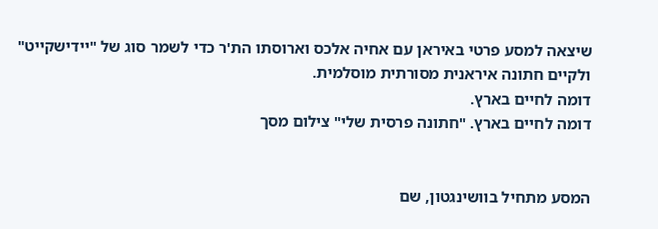שיצאה למסע פרטי באיראן עם אחיה אלכס וארוסתו הת'ר כדי לשמר סוג של "יידישקייט" ולקיים חתונה איראנית מסורתית מוסלמית.
דומה לחיים בארץ.
דומה לחיים בארץ. "חתונה פרסית שלי" צילום מסך


המסע מתחיל בוושינגטון, שם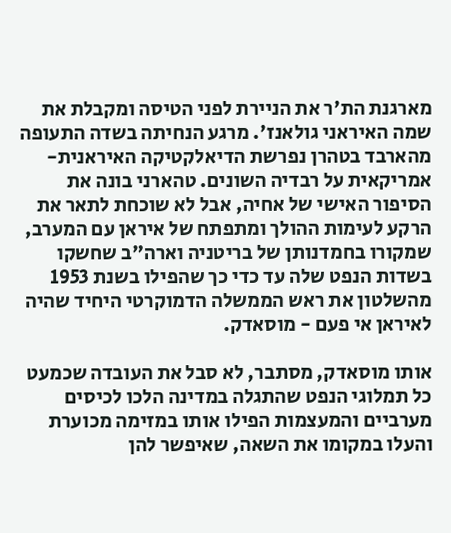מארגנת הת'ר את הניירת לפני הטיסה ומקבלת את שמה האיראני גולאנז'. מרגע הנחיתה בשדה התעופה מהארבד בטהרן נפרשת הדיאלקטיקה האיראנית-אמריקאית על רבדיה השונים. טהארני בונה את הסיפור האישי של אחיה, אבל לא שוכחת לתאר את הרקע לעימות ההולך ומתפתח של איראן עם המערב, שמקורו בחמדנותן של בריטניה וארה"ב שחשקו בשדות הנפט שלה עד כדי כך שהפילו בשנת 1953 מהשלטון את ראש הממשלה הדמוקרטי היחיד שהיה לאיראן אי פעם - מוסאדק.

אותו מוסאדק, מסתבר, לא סבל את העובדה שכמעט כל תמלוגי הנפט שהתגלה במדינה הלכו לכיסים מערביים והמעצמות הפילו אותו במזימה מכוערת והעלו במקומו את השאה, שאיפשר להן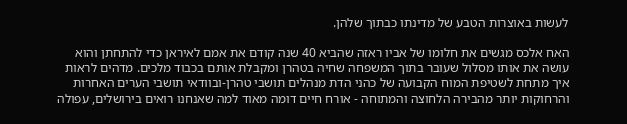לעשות באוצרות הטבע של מדינתו כבתוך שלהן.

האח אלכס מגשים את חלומו של אביו ראזה שהביא 40 שנה קודם את אמם לאיראן כדי להתחתן והוא עושה את אותו מסלול שעובר בתוך המשפחה שחיה בטהרן ומקבלת אותם בכבוד מלכים. מדהים לראות איך מתחת לשטיפת המוח הקבועה של כהני הדת מנהלים תושבי טהרן-ובוודאי תושבי הערים האחרות והרחוקות יותר מהבירה הלחוצה והמתוחה - אורח חיים דומה מאוד למה שאנחנו רואים בירושלים, עפולה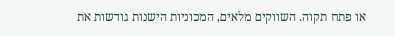או פתח תקוה. השווקים מלאים, המכוניות הישנות גודשות את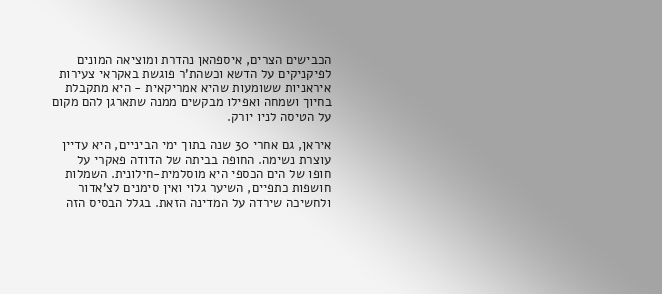הכבישים הצרים, איספהאן נהדרת ומוציאה המונים לפיקניקים על הדשא וכשהת'ר פוגשת באקראי צעירות איראניות ששומעות שהיא אמריקאית - היא מתקבלת בחיוך ושמחה ואפילו מבקשים ממנה שתארגן להם מקום על הטיסה לניו יורק.

איראן, גם אחרי 30 שנה בתוך ימי הביניים, היא עדיין עוצרת נשימה. החופה בביתה של הדודה פאקרי על חופו של הים הכספי היא מוסלמית-חילונית. השמלות חושפות כתפיים, השיער גלוי ואין סימנים לצ'אדור ולחשיכה שירדה על המדינה הזאת. בגלל הבסיס הזה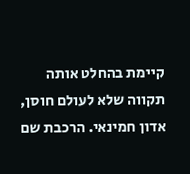קיימת בהחלט אותה תקווה שלא לעולם חוסן, אדון חמינאי. הרכבת שם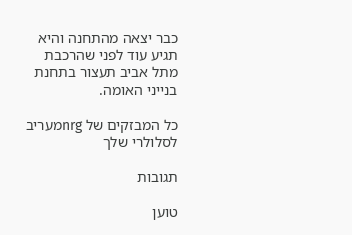כבר יצאה מהתחנה והיא תגיע עוד לפני שהרכבת מתל אביב תעצור בתחנת בנייני האומה.

כל המבזקים של nrgמעריב לסלולרי שלך

תגובות

טוען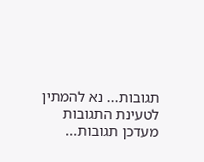תגובות... נא להמתין לטעינת התגובות
מעדכן תגובות...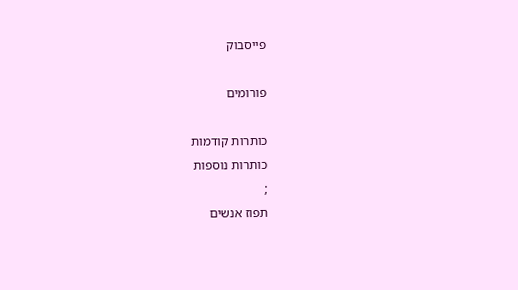פייסבוק

פורומים

כותרות קודמות
כותרות נוספות
;
תפוז אנשים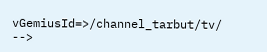vGemiusId=>/channel_tarbut/tv/ -->